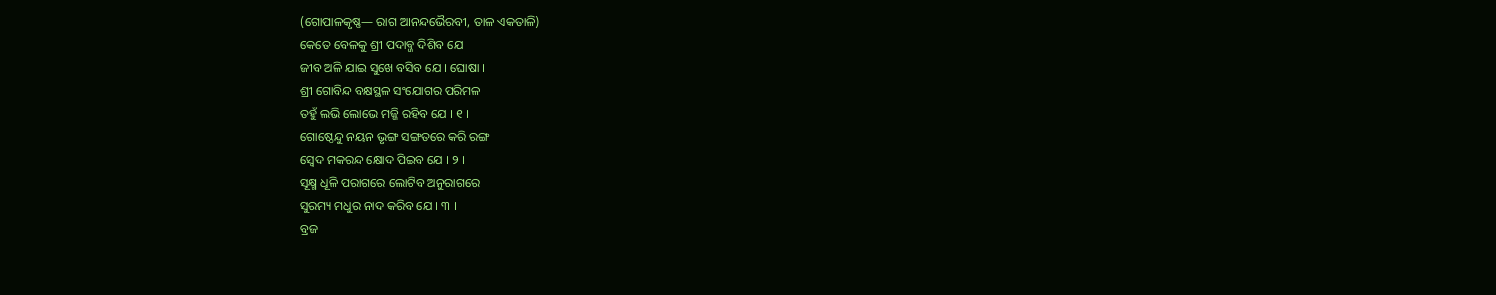(ଗୋପାଳକୃଷ୍ଣ— ରାଗ ଆନନ୍ଦଭୈରବୀ, ତାଳ ଏକତାଳି)
କେତେ ବେଳକୁ ଶ୍ରୀ ପଦାବ୍ଜ ଦିଶିବ ଯେ
ଜୀବ ଅଳି ଯାଇ ସୁଖେ ବସିବ ଯେ । ଘୋଷା ।
ଶ୍ରୀ ଗୋବିନ୍ଦ ବକ୍ଷସ୍ଥଳ ସଂଯୋଗର ପରିମଳ
ତହୁଁ ଲଭି ଲୋଭେ ମଜ୍ଜି ରହିବ ଯେ । ୧ ।
ଗୋଷ୍ଠେନ୍ଦୁ ନୟନ ଭୃଙ୍ଗ ସଙ୍ଗତରେ କରି ରଙ୍ଗ
ସ୍ୱେଦ ମକରନ୍ଦ କ୍ଷୋଦ ପିଇବ ଯେ । ୨ ।
ସୂକ୍ଷ୍ମ ଧୂଳି ପରାଗରେ ଲୋଟିବ ଅନୁରାଗରେ
ସୁରମ୍ୟ ମଧୁର ନାଦ କରିବ ଯେ । ୩ ।
ବ୍ରଜ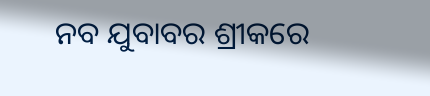ନବ ଯୁବାବର ଶ୍ରୀକରେ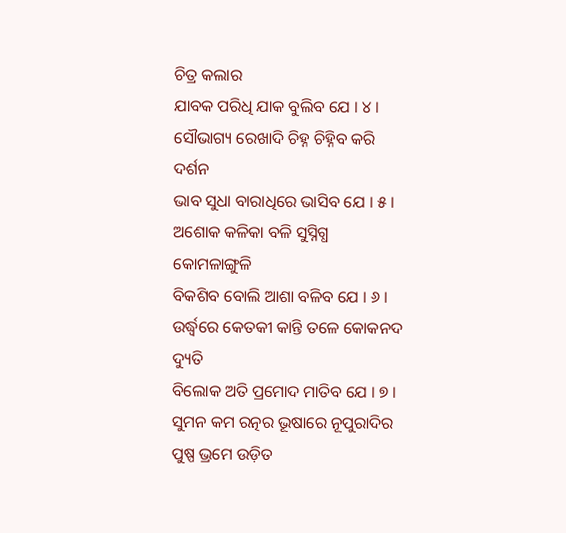ଚିତ୍ର କଲାର
ଯାବକ ପରିଧି ଯାକ ବୁଲିବ ଯେ । ୪ ।
ସୌଭାଗ୍ୟ ରେଖାଦି ଚିହ୍ନ ଚିହ୍ନିବ କରି ଦର୍ଶନ
ଭାବ ସୁଧା ବାରାଧିରେ ଭାସିବ ଯେ । ୫ ।
ଅଶୋକ କଳିକା ବଳି ସୁସ୍ନିଗ୍ଧ କୋମଳାଙ୍ଗୁଳି
ବିକଶିବ ବୋଲି ଆଶା ବଳିବ ଯେ । ୬ ।
ଉର୍ଦ୍ଧ୍ୱରେ କେତକୀ କାନ୍ତି ତଳେ କୋକନଦ ଦ୍ୟୁତି
ବିଲୋକ ଅତି ପ୍ରମୋଦ ମାତିବ ଯେ । ୭ ।
ସୁମନ କମ ରତ୍ନର ଭୂଷାରେ ନୂପୁରାଦିର
ପୁଷ୍ପ ଭ୍ରମେ ଉଡ଼ିତ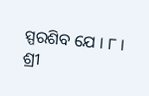ସ୍ପରଶିବ ଯେ । ୮ ।
ଶ୍ରୀ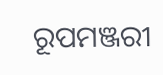ରୂପମଞ୍ଜରୀ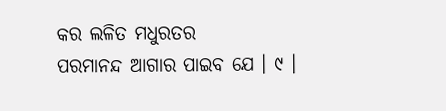କର ଲଳିତ ମଧୁରତର
ପରମାନନ୍ଦ ଆଗାର ପାଇବ ଯେ । ୯ ।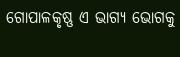ଗୋପାଳକୃଷ୍ଣ ଏ ଭାଗ୍ୟ ଭୋଗକୁ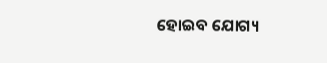ହୋଇବ ଯୋଗ୍ୟ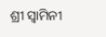ଶ୍ରୀ ସ୍ୱାମିନୀ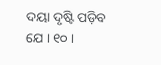ଦୟା ଦୃଷ୍ଟି ପଡ଼ିବ ଯେ । ୧୦ ।